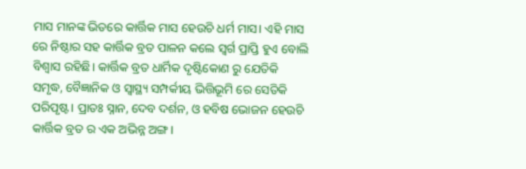ମାସ ମାନଙ୍କ ଭିତରେ କାର୍ତ୍ତିକ ମାସ ହେଉଚି ଧର୍ମ ମାସ। ଏହି ମାସ ରେ ନିଷ୍ଠାର ସହ କାର୍ତ୍ତିକ ବ୍ରତ ପାଳନ କଲେ ସ୍ବର୍ଗ ପ୍ରାପ୍ତି ହୁଏ ବୋଲି ବିଶ୍ବାସ ରହିଛି। କାର୍ତ୍ତିକ ବ୍ରତ ଧାର୍ମିକ ଦୃଷ୍ଟିକୋଣ ରୁ ଯେତିକି ସମୃଦ୍ଧ, ବୈଜ୍ଞାନିକ ଓ ସ୍ବାସ୍ଥ୍ୟ ସମ୍ପର୍କୀୟ ଭିତ୍ତିଭୂମି ରେ ସେତିକି ପରିପୃଷ୍ଟ। ପ୍ରାତଃ ସ୍ନାନ, ଦେବ ଦର୍ଶନ, ଓ ହବିଷ ଭୋଜନ ହେଉଚି କାର୍ତ୍ତିକ ବ୍ରତ ର ଏକ ଅଭିନ୍ନ ଅଙ୍ଗ।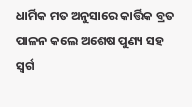ଧାର୍ମିକ ମତ ଅନୁସାରେ କାର୍ତ୍ତିକ ବ୍ରତ ପାଳନ କଲେ ଅଶେଷ ପୁଣ୍ୟ ସହ ସ୍ବର୍ଗ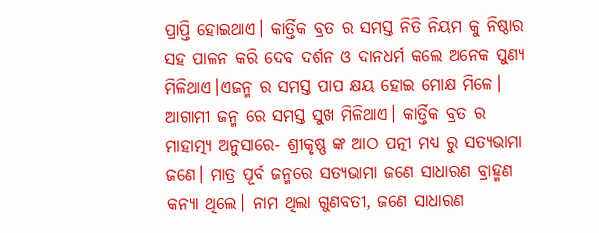ପ୍ରାପ୍ତି ହୋଇଥାଏ। କାର୍ତ୍ତିକ ବ୍ରତ ର ସମସ୍ତ ନିତି ନିୟମ କୁ ନିଷ୍ଠାର ସହ ପାଳନ କରି ଦେବ ଦର୍ଶନ ଓ ଦାନଧର୍ମ କଲେ ଅନେକ ପୁଣ୍ୟ ମିଳିଥାଏ।ଏଜନ୍ମ ର ସମସ୍ତ ପାପ କ୍ଷୟ ହୋଇ ମୋକ୍ଷ ମିଳେ। ଆଗାମୀ ଜନ୍ମ ରେ ସମସ୍ତ ସୁଖ ମିଳିଥାଏ। କାର୍ତ୍ତିକ ବ୍ରତ ର ମାହାତ୍ମ୍ୟ ଅନୁସାରେ- ଶ୍ରୀକୃଷ୍ଣ ଙ୍କ ଆଠ ପତ୍ନୀ ମଧ୍ୟ ରୁ ସତ୍ୟଭାମା ଜଣେ। ମାତ୍ର ପୂର୍ବ ଜନ୍ମରେ ସତ୍ୟଭାମା ଜଣେ ସାଧାରଣ ବ୍ରାହ୍ମଣ କନ୍ୟା ଥିଲେ। ନାମ ଥିଲା ଗୁଣବତୀ, ଜଣେ ସାଧାରଣ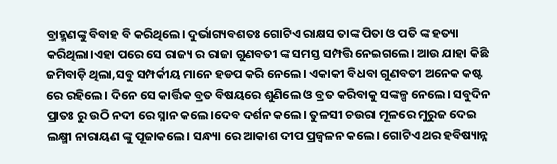ବ୍ରାହ୍ମଣଙ୍କୁ ବିବାହ ବି କରିଥିଲେ। ଦୁର୍ଭାଗ୍ୟବଶତଃ ଗୋଟିଏ ରାକ୍ଷସ ତାଙ୍କ ପିତା ଓ ପତି ଙ୍କ ହତ୍ୟା କରିଥିଲା।ଏହା ପରେ ସେ ରାଜ୍ୟ ର ରାଜା ଗୁଣବତୀ ଙ୍କ ସମସ୍ତ ସମ୍ପତ୍ତି ନେଇଗଲେ। ଆଉ ଯାହା କିଛି ଜମିବାଡ଼ି ଥିଲା,ସବୁ ସମ୍ପର୍କୀୟ ମାନେ ହଡପ କରି ନେଲେ। ଏକାକୀ ବିଧବା ଗୁଣବତୀ ଅନେକ କଷ୍ଟ ରେ ରହିଲେ। ଦିନେ ସେ କାର୍ତ୍ତିକ ବ୍ରତ ବିଷୟରେ ଶୁଣିଲେ ଓ ବ୍ରତ କରିବାକୁ ସଙ୍କଳ୍ପ ନେଲେ। ସବୁଦିନ ପ୍ରାତଃ ରୁ ଉଠି ନଦୀ ରେ ସ୍ନାନ କଲେ।ଦେବ ଦର୍ଶନ କଲେ। ତୁଳସୀ ଚଉରା ମୂଳରେ ମୁରୁଜ ଦେଇ ଲକ୍ଷ୍ମୀ ନାରାୟଣ ଙ୍କୁ ପୂଜାକଲେ। ସନ୍ଧ୍ୟା ରେ ଆକାଶ ଦୀପ ପ୍ରଜ୍ବଳନ କଲେ। ଗୋଟିଏ ଥର ହବିଷ୍ୟାନ୍ନ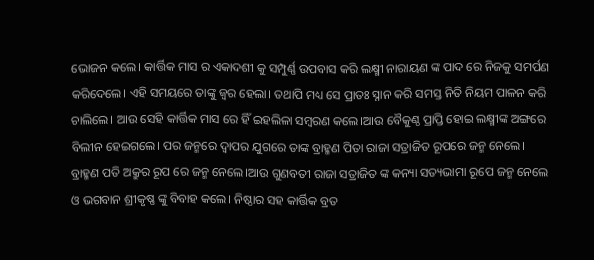ଭୋଜନ କଲେ। କାର୍ତ୍ତିକ ମାସ ର ଏକାଦଶୀ କୁ ସମ୍ପୁର୍ଣ୍ଣ ଉପବାସ କରି ଲକ୍ଷ୍ମୀ ନାରାୟଣ ଙ୍କ ପାଦ ରେ ନିଜକୁ ସମର୍ପଣ କରିଦେଲେ। ଏହି ସମୟରେ ତାଙ୍କୁ ଜ୍ବର ହେଲା। ତଥାପି ମଧ୍ୟ ସେ ପ୍ରାତଃ ସ୍ନାନ କରି ସମସ୍ତ ନିତି ନିୟମ ପାଳନ କରି ଚାଲିଲେ। ଆଉ ସେହି କାର୍ତ୍ତିକ ମାସ ରେ ହିଁ ଇହଲିଳା ସମ୍ବରଣ କଲେ।ଆଉ ବୈକୁଣ୍ଠ ପ୍ରାପ୍ତି ହୋଇ ଲକ୍ଷ୍ମୀଙ୍କ ଅଙ୍ଗରେ ବିଲୀନ ହେଇଗଲେ। ପର ଜନ୍ମରେ ଦ୍ଵାପର ଯୁଗରେ ତାଙ୍କ ବ୍ରାହ୍ମଣ ପିତା ରାଜା ସତ୍ରାଜିତ ରୂପରେ ଜନ୍ମ ନେଲେ। ବ୍ରାହ୍ମଣ ପତି ଅକ୍ରୁର ରୂପ ରେ ଜନ୍ମ ନେଲେ।ଆଉ ଗୁଣବତୀ ରାଜା ସତ୍ରାଜିତ ଙ୍କ କନ୍ୟା ସତ୍ୟଭାମା ରୂପେ ଜନ୍ମ ନେଲେ ଓ ଭଗବାନ ଶ୍ରୀକୃଷ୍ଣ ଙ୍କୁ ବିବାହ କଲେ। ନିଷ୍ଠାର ସହ କାର୍ତ୍ତିକ ବ୍ରତ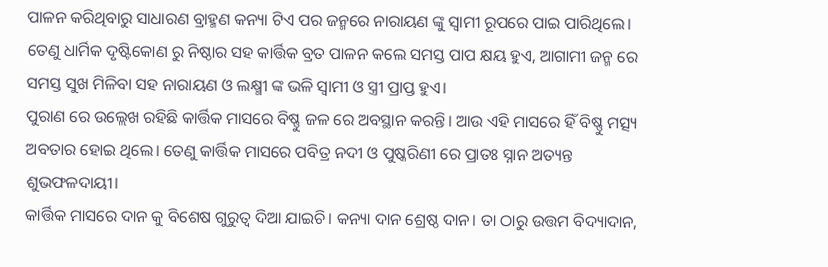ପାଳନ କରିଥିବାରୁ ସାଧାରଣ ବ୍ରାହ୍ମଣ କନ୍ୟା ଟିଏ ପର ଜନ୍ମରେ ନାରାୟଣ ଙ୍କୁ ସ୍ବାମୀ ରୂପରେ ପାଇ ପାରିଥିଲେ।
ତେଣୁ ଧାର୍ମିକ ଦୃଷ୍ଟିକୋଣ ରୁ ନିଷ୍ଠାର ସହ କାର୍ତ୍ତିକ ବ୍ରତ ପାଳନ କଲେ ସମସ୍ତ ପାପ କ୍ଷୟ ହୁଏ, ଆଗାମୀ ଜନ୍ମ ରେ ସମସ୍ତ ସୁଖ ମିଳିବା ସହ ନାରାୟଣ ଓ ଲକ୍ଷ୍ମୀ ଙ୍କ ଭଳି ସ୍ଵାମୀ ଓ ସ୍ତ୍ରୀ ପ୍ରାପ୍ତ ହୁଏ।
ପୁରାଣ ରେ ଉଲ୍ଲେଖ ରହିଛି କାର୍ତ୍ତିକ ମାସରେ ବିଷ୍ଣୁ ଜଳ ରେ ଅବସ୍ଥାନ କରନ୍ତି। ଆଉ ଏହି ମାସରେ ହିଁ ବିଷ୍ଣୁ ମତ୍ସ୍ୟ ଅବତାର ହୋଇ ଥିଲେ। ତେଣୁ କାର୍ତ୍ତିକ ମାସରେ ପବିତ୍ର ନଦୀ ଓ ପୁଷ୍କରିଣୀ ରେ ପ୍ରାତଃ ସ୍ନାନ ଅତ୍ୟନ୍ତ ଶୁଭଫଳଦାୟୀ।
କାର୍ତ୍ତିକ ମାସରେ ଦାନ କୁ ବିଶେଷ ଗୁରୁତ୍ବ ଦିଆ ଯାଇଚି। କନ୍ୟା ଦାନ ଶ୍ରେଷ୍ଠ ଦାନ। ତା ଠାରୁ ଉତ୍ତମ ବିଦ୍ୟାଦାନ,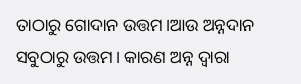ତାଠାରୁ ଗୋଦାନ ଉତ୍ତମ।ଆଉ ଅନ୍ନଦାନ ସବୁଠାରୁ ଉତ୍ତମ। କାରଣ ଅନ୍ନ ଦ୍ଵାରା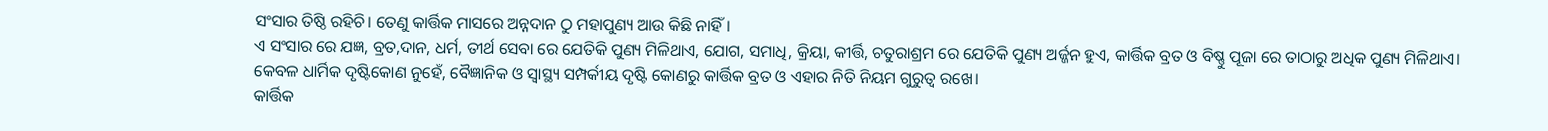ସଂସାର ତିଷ୍ଠି ରହିଚି। ତେଣୁ କାର୍ତ୍ତିକ ମାସରେ ଅନ୍ନଦାନ ଠୁ ମହାପୁଣ୍ୟ ଆଉ କିଛି ନାହିଁ।
ଏ ସଂସାର ରେ ଯଜ୍ଞ, ବ୍ରତ,ଦାନ, ଧର୍ମ, ତୀର୍ଥ ସେବା ରେ ଯେତିକି ପୁଣ୍ୟ ମିଳିଥାଏ, ଯୋଗ, ସମାଧି, କ୍ରିୟା, କୀର୍ତ୍ତି, ଚତୁରାଶ୍ରମ ରେ ଯେତିକି ପୁଣ୍ୟ ଅର୍ଜ୍ଜନ ହୁଏ, କାର୍ତ୍ତିକ ବ୍ରତ ଓ ବିଷ୍ଣୁ ପୂଜା ରେ ତାଠାରୁ ଅଧିକ ପୁଣ୍ୟ ମିଳିଥାଏ।
କେବଳ ଧାର୍ମିକ ଦୃଷ୍ଟିକୋଣ ନୁହେଁ, ବୈଜ୍ଞାନିକ ଓ ସ୍ବାସ୍ଥ୍ୟ ସମ୍ପର୍କୀୟ ଦୃଷ୍ଟି କୋଣରୁ କାର୍ତ୍ତିକ ବ୍ରତ ଓ ଏହାର ନିତି ନିୟମ ଗୁରୁତ୍ବ ରଖେ।
କାର୍ତ୍ତିକ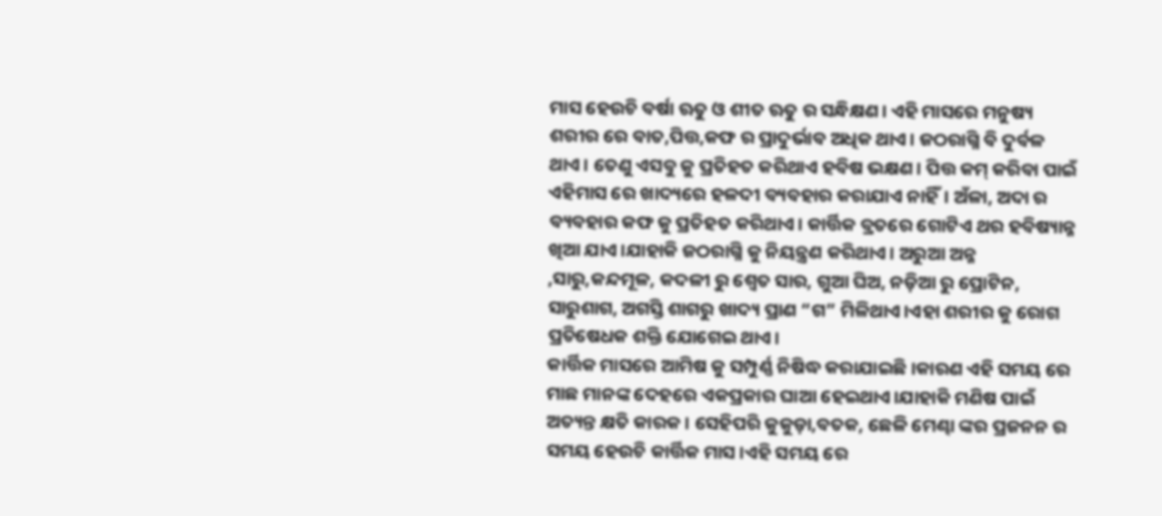ମାସ ହେଉଚି ବର୍ଷା ଋତୁ ଓ ଶୀତ ଋତୁ ର ସନ୍ଧିକ୍ଷଣ। ଏହି ମାସରେ ମନୁଷ୍ୟ ଶରୀର ରେ ବାତ,ପିତ୍ତ,କଫ ର ପ୍ରାଦୁର୍ଭାବ ଅଧିକ ଥାଏ। ଜଠରାଗ୍ନି ବି ଦୁର୍ବଳ ଥାଏ। ତେଣୁ ଏସବୁ କୁ ପ୍ରତିହତ କରିଥାଏ ହବିଷ ଭକ୍ଷଣ। ପିତ୍ତ କମ୍ କରିବା ପାଇଁ ଏହିମାସ ରେ ଖାଦ୍ୟରେ ହଳଦୀ ବ୍ୟବହାର କରାଯାଏ ନାହିଁ। ଅଁଳା, ଅଦା ର ବ୍ୟବହାର କଫ କୁ ପ୍ରତିହତ କରିଥାଏ। କାର୍ତ୍ତିକ ବ୍ରତରେ ଗୋଟିଏ ଥର ହବିଷ୍ୟାନ୍ନ ଖିଆ ଯାଏ।ଯାହାକି ଜଠରାଗ୍ନି କୁ ନିୟନ୍ତ୍ରଣ କରିଥାଏ। ଅରୁଆ ଅନ୍ନ ,ସାରୁ,କନ୍ଦମୂଳ, କଦଳୀ ରୁ ଶ୍ଵେତ ସାର, ଗୁଆ ଘିଅ, ନଡ଼ିଆ ରୁ ପ୍ରୋଟିନ, ସାରୁଶାଗ, ଅଗସ୍ତି ଶାଗରୁ ଖାଦ୍ୟ ପ୍ରାଣ “ଗ” ମିଳିଥାଏ।ଏହା ଶରୀର କୁ ରୋଗ ପ୍ରତିଷେଧକ ଶକ୍ତି ଯୋଗେଇ ଥାଏ।
କାର୍ତ୍ତିକ ମାସରେ ଆମିଷ କୁ ସମ୍ପୁର୍ଣ୍ଣ ନିଷିଦ୍ଧ କରାଯାଇଛି।କାରଣ ଏହି ସମୟ ରେ ମାଛ ମାନଙ୍କ ଦେହରେ ଏକପ୍ରକାର ଘାଆ ହେଇଥାଏ।ଯାହାକି ମଣିଷ ପାଇଁ ଅତ୍ୟନ୍ତ କ୍ଷତି କାରକ। ସେହିପରି କୁକୁଡ଼ା,ବତକ, ଛେଳି ମେଣ୍ଢା ଙ୍କର ପ୍ରଜନନ ର ସମୟ ହେଉଚି କାର୍ତ୍ତିକ ମାସ।ଏହି ସମୟ ରେ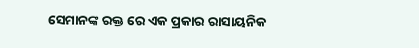ସେମାନଙ୍କ ରକ୍ତ ରେ ଏକ ପ୍ରକାର ରାସାୟନିକ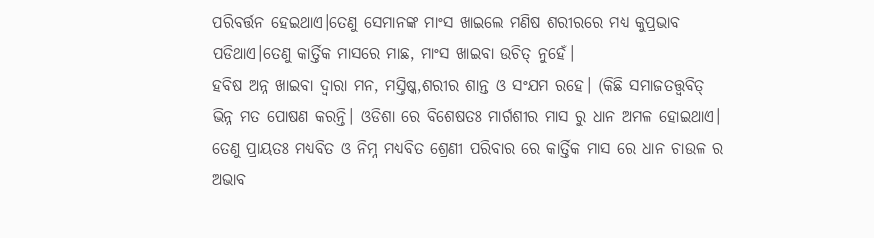ପରିବର୍ତ୍ତନ ହେଇଥାଏ।ତେଣୁ ସେମାନଙ୍କ ମାଂସ ଖାଇଲେ ମଣିଷ ଶରୀରରେ ମଧ୍ୟ କୁପ୍ରଭାବ ପଡିଥାଏ।ତେଣୁ କାର୍ତ୍ତିକ ମାସରେ ମାଛ, ମାଂସ ଖାଇବା ଉଚିତ୍ ନୁହେଁ।
ହବିଷ ଅନ୍ନ ଖାଇବା ଦ୍ବାରା ମନ, ମସ୍ତିଷ୍କ,ଶରୀର ଶାନ୍ତ ଓ ସଂଯମ ରହେ। (କିଛି ସମାଜତତ୍ତ୍ବବିତ୍ ଭିନ୍ନ ମତ ପୋଷଣ କରନ୍ତି। ଓଡିଶା ରେ ବିଶେଷତଃ ମାର୍ଗଶୀର ମାସ ରୁ ଧାନ ଅମଳ ହୋଇଥାଏ। ତେଣୁ ପ୍ରାୟତଃ ମଧ୍ୟବିତ ଓ ନିମ୍ନ ମଧ୍ୟବିତ ଶ୍ରେଣୀ ପରିବାର ରେ କାର୍ତ୍ତିକ ମାସ ରେ ଧାନ ଚାଉଳ ର ଅଭାବ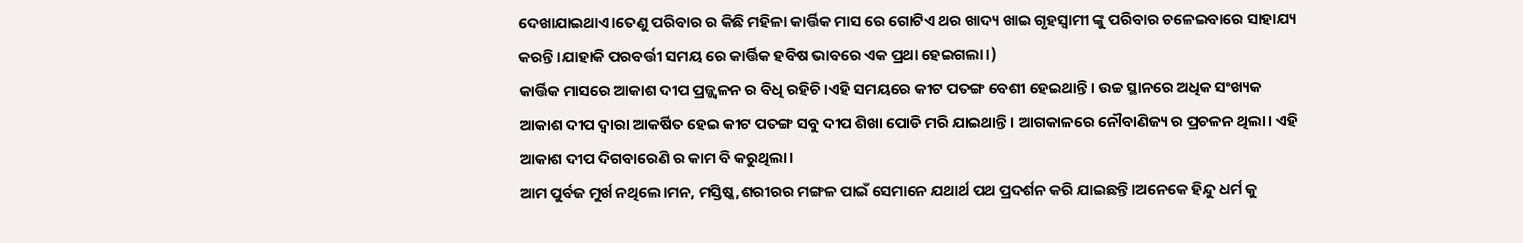ଦେଖାଯାଇଥାଏ।ତେଣୁ ପରିବାର ର କିଛି ମହିଳା କାର୍ତ୍ତିକ ମାସ ରେ ଗୋଟିଏ ଥର ଖାଦ୍ୟ ଖାଇ ଗୃହସ୍ବାମୀ ଙ୍କୁ ପରିବାର ଚଳେଇବାରେ ସାହାଯ୍ୟ କରନ୍ତି।ଯାହାକି ପରବର୍ତ୍ତୀ ସମୟ ରେ କାର୍ତ୍ତିକ ହବିଷ ଭାବରେ ଏକ ପ୍ରଥା ହେଇଗଲା।)
କାର୍ତ୍ତିକ ମାସରେ ଆକାଶ ଦୀପ ପ୍ରଜ୍ଜ୍ୱଳନ ର ବିଧି ରହିଚି।ଏହି ସମୟରେ କୀଟ ପତଙ୍ଗ ବେଶୀ ହେଇଥାନ୍ତି। ଉଚ୍ଚ ସ୍ଥାନରେ ଅଧିକ ସଂଖ୍ୟକ ଆକାଶ ଦୀପ ଦ୍ଵାରା ଆକର୍ଷିତ ହେଇ କୀଟ ପତଙ୍ଗ ସବୁ ଦୀପ ଶିଖା ପୋଡି ମରି ଯାଇଥାନ୍ତି। ଆଗକାଳରେ ନୌବାଣିଜ୍ୟ ର ପ୍ରଚଳନ ଥିଲା। ଏହି ଆକାଶ ଦୀପ ଦିଗବାରେଣି ର କାମ ବି କରୁଥିଲା।
ଆମ ପୁର୍ବଜ ମୁର୍ଖ ନଥିଲେ।ମନ, ମସ୍ତିଷ୍କ,ଶରୀରର ମଙ୍ଗଳ ପାଇଁ ସେମାନେ ଯଥାର୍ଥ ପଥ ପ୍ରଦର୍ଶନ କରି ଯାଇଛନ୍ତି।ଅନେକେ ହିନ୍ଦୁ ଧର୍ମ କୁ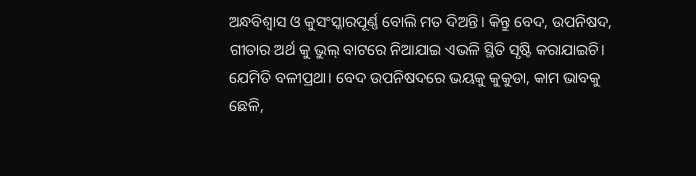ଅନ୍ଧବିଶ୍ୱାସ ଓ କୁସଂସ୍କାରପୂର୍ଣ୍ଣ ବୋଲି ମତ ଦିଅନ୍ତି। କିନ୍ତୁ ବେଦ, ଉପନିଷଦ, ଗୀତାର ଅର୍ଥ କୁ ଭୁଲ୍ ବାଟରେ ନିଆଯାଇ ଏଭଳି ସ୍ଥିତି ସୃଷ୍ଟି କରାଯାଇଚି। ଯେମିତି ବଳୀପ୍ରଥା। ବେଦ ଉପନିଷଦରେ ଭୟକୁ କୁକୁଡା, କାମ ଭାବକୁ ଛେଳି,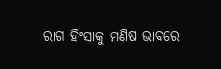ରାଗ ହିଂସାକୁ ମଣିଷ ଭାବରେ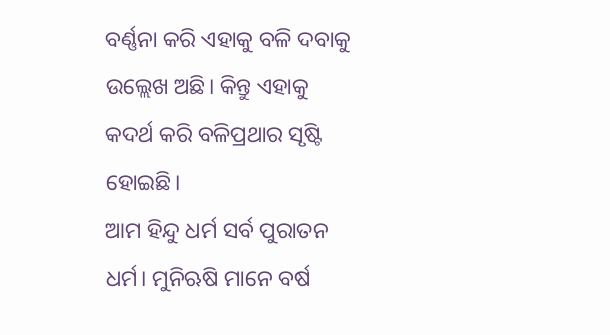ବର୍ଣ୍ଣନା କରି ଏହାକୁ ବଳି ଦବାକୁ ଉଲ୍ଲେଖ ଅଛି। କିନ୍ତୁ ଏହାକୁ କଦର୍ଥ କରି ବଳିପ୍ରଥାର ସୃଷ୍ଟି ହୋଇଛି।
ଆମ ହିନ୍ଦୁ ଧର୍ମ ସର୍ବ ପୁରାତନ ଧର୍ମ। ମୁନିଋଷି ମାନେ ବର୍ଷ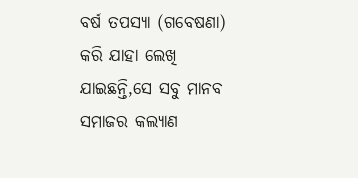ବର୍ଷ ତପସ୍ୟା (ଗବେଷଣା) କରି ଯାହା ଲେଖି ଯାଇଛନ୍ତି,ସେ ସବୁ ମାନବ ସମାଜର କଲ୍ୟାଣ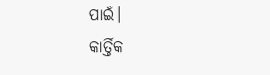ପାଇଁ।
କାର୍ତ୍ତିକ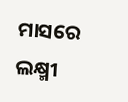ମାସରେ ଲକ୍ଷ୍ମୀ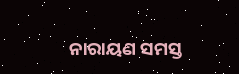ନାରାୟଣ ସମସ୍ତ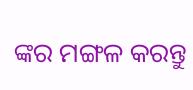ଙ୍କର ମଙ୍ଗଳ କରନ୍ତୁ